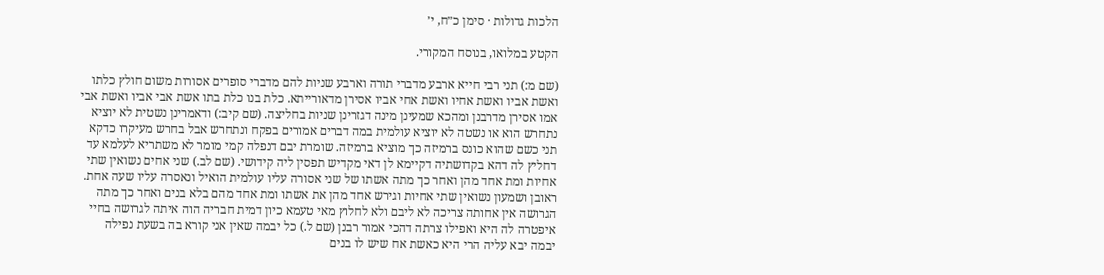הלכות גדולות · סימן כ״ח, י׳

הקטע במלואו, בנוסח המקורי.

(שם מ:) תני רבי חייא ארבע מדברי תורה וארבע שניות להם מדברי סופרים אסורות משום חולץ כלתו ואשת אביו ואשת אחיו ואשת אחי אביו אסירן מדאורייתא. כלת בנו כלת בתו אשת אבי אביו ואשת אבי אמו אסירן מדרבנן ומהכא שמעינן מינה דגזרינן שניות בחליצה. (שם קיב:) ודאמרינן נשטית לא יוציא נתחרש הוא או נשטה לא יוציא עולמית במה דברים אמורים בפקח ונתחרש אבל בחרש מעיקרו כדקא תני כשם שהוא כונס ברמיזה כך מוציא ברמיזה. שומרת יבם דנפלה קמי מומר לא משתריא לעלמא עד דחליץ לה דהא בקדושתיה דקיימא לן דאי מקדיש תפסין ליה קידושי. (שם לב.) שני אחים נשואין שתי אחיות ומת אחד מהן ואחר כך מתה אשתו של שני אסורה עליו עולמית הואיל ונאסרה עליו שעה אחת. ראובן ושמעון נשואין שתי אחיות וגירש אחד מהן את אשתו ומת אחד מהם בלא בנים ואחר כך מתה הגרושה אין אחותה צריכה לא ליבם ולא לחלוץ מאי טעמא כיון דמית חבריה הוה איתה לגרושה בחיי איפטרה לה היא ואפילו צרתה דהכי אמור רבנן (שם ל.) כל יבמה שאין אני קורא בה בשעת נפילה יבמה יבא עליה הרי היא כאשת אח שיש לו בנים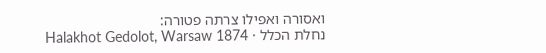ואסורה ואפילו צרתה פטורה:
נחלת הכלל · Halakhot Gedolot, Warsaw 1874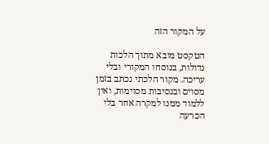על המקור הזה

הטקסט מובא מתוך הלכות גדולות, בנוסחו המקורי ובלי עריכה. מקור הלכתי נכתב בזמן מסוים ובנסיבות מסוימות, ואין ללמוד ממנו למקרה אחר בלי הכרעה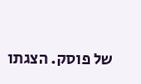של פוסק. הצגתו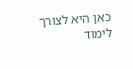כאן היא לצורך לימוד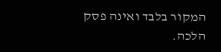המקור בלבד ואינה פסק הלכה.